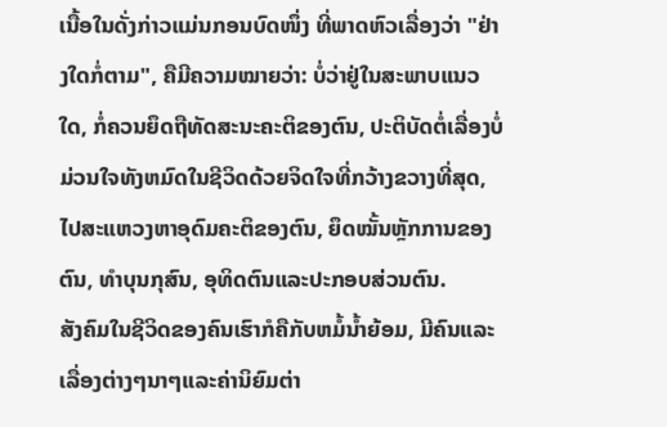ເນື້ອໃນດັ່ງກ່າວແມ່ນກອນບົດໜຶ່ງ ທີ່ພາດຫົວເລື່ອງວ່າ "ຢ່າງໃດກໍ່ຕາມ", ຄືມີຄວາມໝາຍວ່າ: ບໍ່ວ່າຢູ່ໃນສະພາບແນວໃດ, ກໍ່ຄວນຍຶດຖືທັດສະນະຄະຕິຂອງຕົນ, ປະຕິບັດຕໍ່ເລື່ອງບໍ່ມ່ວນໃຈທັງຫມົດໃນຊີວິດດ້ວຍຈິດໃຈທີ່ກວ້າງຂວາງທີ່ສຸດ, ໄປສະແຫວງຫາອຸດົມຄະຕິຂອງຕົນ, ຍຶດໝັ້ນຫຼັກການຂອງຕົນ, ທຳບຸນກຸສົນ, ອຸທິດຕົນແລະປະກອບສ່ວນຕົນ.
ສັງຄົມໃນຊີວິດຂອງຄົນເຮົາກໍຄືກັບຫມໍ້ນ້ຳຍ້ອມ, ມີຄົນແລະເລື່ອງຕ່າງໆນາໆແລະຄ່ານິຍົມຕ່າ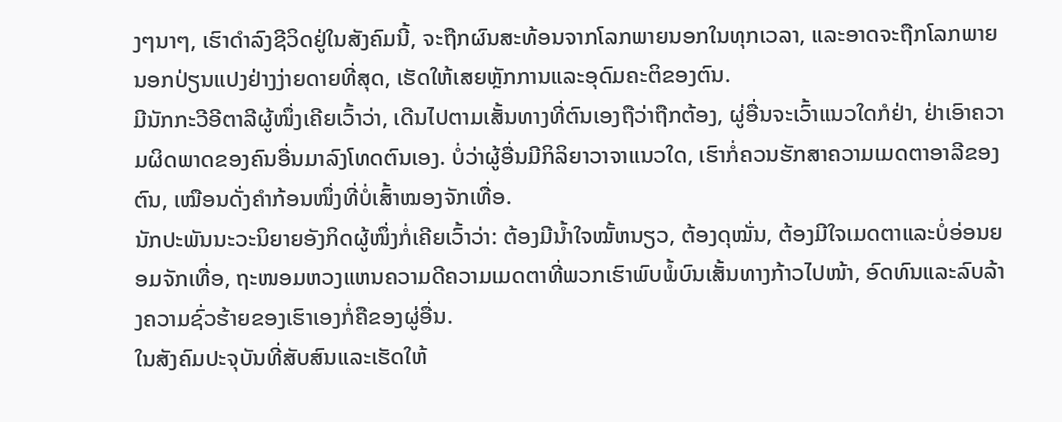ງໆນາໆ, ເຮົາດຳລົງຊີວິດຢູ່ໃນສັງຄົມນີ້, ຈະຖືກຜົນສະທ້ອນຈາກໂລກພາຍນອກໃນທຸກເວລາ, ແລະອາດຈະຖືກໂລກພາຍນອກປ່ຽນແປງຢ່າງງ່າຍດາຍທີ່ສຸດ, ເຮັດໃຫ້ເສຍຫຼັກການແລະອຸດົມຄະຕິຂອງຕົນ.
ມີນັກກະວີອີຕາລີຜູ້ໜຶ່ງເຄີຍເວົ້າວ່າ, ເດີນໄປຕາມເສັ້ນທາງທີ່ຕົນເອງຖືວ່າຖືກຕ້ອງ, ຜູ່ອື່ນຈະເວົ້າແນວໃດກໍຢ່າ, ຢ່າເອົາຄວາມຜິດພາດຂອງຄົນອື່ນມາລົງໂທດຕົນເອງ. ບໍ່ວ່າຜູ້ອື່ນມີກິລິຍາວາຈາແນວໃດ, ເຮົາກໍ່ຄວນຮັກສາຄວາມເມດຕາອາລີຂອງຕົນ, ເໝືອນດັ່ງຄຳກ້ອນໜຶ່ງທີ່ບໍ່ເສົ້າໝອງຈັກເທື່ອ.
ນັກປະພັນນະວະນິຍາຍອັງກິດຜູ້ໜຶ່ງກໍ່ເຄີຍເວົ້າວ່າ: ຕ້ອງມີນ້ຳໃຈໝັ້ຫນຽວ, ຕ້ອງດຸໝັ່ນ, ຕ້ອງມີໃຈເມດຕາແລະບໍ່ອ່ອນຍອມຈັກເທື່ອ, ຖະໜອມຫວງແຫນຄວາມດີຄວາມເມດຕາທີ່ພວກເຮົາພົບພໍ້ບົນເສັ້ນທາງກ້າວໄປໜ້າ, ອົດທົນແລະລົບລ້າງຄວາມຊົ່ວຮ້າຍຂອງເຮົາເອງກໍ່ຄືຂອງຜູ່ອື່ນ.
ໃນສັງຄົມປະຈຸບັນທີ່ສັບສົນແລະເຮັດໃຫ້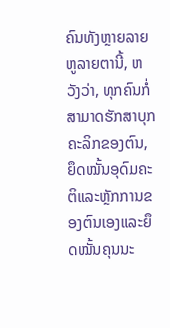ຄົນທັງຫຼາຍລາຍຫູລາຍຕານີ້, ຫວັງວ່າ, ທຸກຄົນກໍ່ສາມາດຮັກສາບຸກຄະລິກຂອງຕົນ, ຍຶດໝັ້ນອຸດົມຄະຕິແລະຫຼັກການຂອງຕົນເອງແລະຍຶດໝັ້ນຄຸນນະ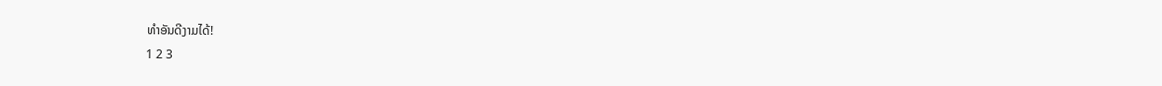ທຳອັນດີງາມໄດ້!
1 2 3